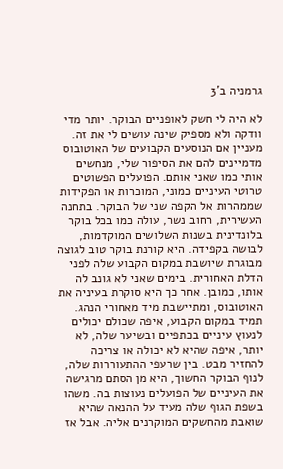גרמניה ב'3

לא היה לי חשק לאופניים הבוקר. יותר מדי וודקה ולא מספיק שינה עושים לי את זה. מעניין אם הנוסעים הקבועים של האוטובוס מדמיינים להם את הסיפור שלי, מנחשים אותי כמו שאני אותם. הפועלים הפשוטים טרוטי העיניים כמוני, המוכרות או הפקידות שממהרות אל הקפה שני של הבוקר. בתחנה העשירית, רחוב נשר, עולה כמו בכל בוקר בלונדינית בשנות השלושים המוקדמות, לבושה בקפידה. היא קורנת בוקר טוב לגוצה מבוגרת שיושבת במקום הקבוע שלה לפני הדלת האחורית. בימים שאני לא גונב לה אותו, כמובן. אחר כך היא סוקרת בעיניה את האוטובוס, ומתיישבת מיד מאחורי הנהג. תמיד במקום הקבוע, איפה שכולם יכולים לנעוץ עיניים בכתפיים ובשיער שלה, לא יותר, איפה שהיא לא יכולה או צריכה להחזיר מבט. בין שרעפי ההתעוררות שלה, לנוף הבוקר החשוך, היא מן הסתם מרגישה את העיניים של הפועלים נעוצות בה. משהו בשפת הגוף שלה מעיד על ההנאה שהיא שואבת מהחשקים המוקרנים אליה. אבל אז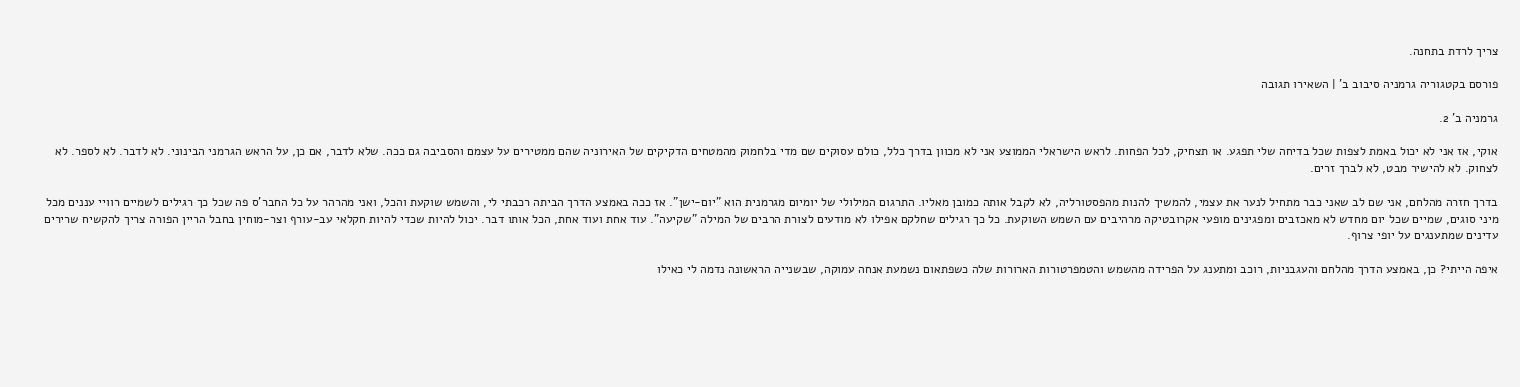צריך לרדת בתחנה.

פורסם בקטגוריה גרמניה סיבוב ב' | השאירו תגובה

גרמניה ב' 2.

אוקי, אז אני לא יכול באמת לצפות שכל בדיחה שלי תפגע. או תצחיק, לכל הפחות. לראש הישראלי הממוצע אני לא מכוון בדרך כלל, כולם עסוקים שם מדי בלחמוק מהמטחים הדקיקים של האירוניה שהם ממטירים על עצמם והסביבה גם ככה. שלא לדבר, אם כן, על הראש הגרמני הבינוני. לא לדבר. לא לספר. לא לצחוק. לא להישיר מבט, לא לברך זרים.

בדרך חזרה מהלחם, אני שם לב שאני כבר מתחיל לנער את עצמי, להמשיך להנות מהפסטורליה, לא לקבל אותה כמובן מאליו. התרגום המילולי של יומיום מגרמנית הוא "יום-ישן". אז ככה באמצע הדרך הביתה רכבתי לי, והשמש שוקעת והכל, ואני מהרהר על כל החבר'ס פה שכל כך רגילים לשמיים רוויי עננים מכל מיני סוגים, שמיים שכל יום מחדש לא מאכזבים ומפגינים מופעי אקרובטיקה מרהיבים עם השמש השוקעת. כל כך רגילים שחלקם אפילו לא מודעים לצורת הרבים של המילה "שקיעה". עוד אחת ועוד אחת, הכל אותו דבר. יכול להיות שכדי להיות חקלאי עב-עורף וצר-מוחין בחבל הריין הפורה צריך להקשיח שרירים עדינים שמתענגים על יופי צרוף.

איפה הייתי? כן, באמצע הדרך מהלחם והעגבניות, רוכב ומתענג על הפרידה מהשמש והטמפרטורות הארורות שלה כשפתאום נשמעת אנחה עמוקה, שבשנייה הראשונה נדמה לי כאילו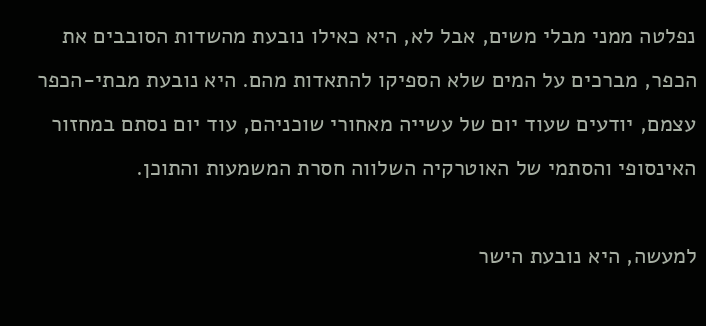נפלטה ממני מבלי משים, אבל לא, היא כאילו נובעת מהשדות הסובבים את הכפר, מברכים על המים שלא הספיקו להתאדות מהם. היא נובעת מבתי-הכפר עצמם, יודעים שעוד יום של עשייה מאחורי שוכניהם, עוד יום נסתם במחזור האינסופי והסתמי של האוטרקיה השלווה חסרת המשמעות והתוכן.

למעשה, היא נובעת הישר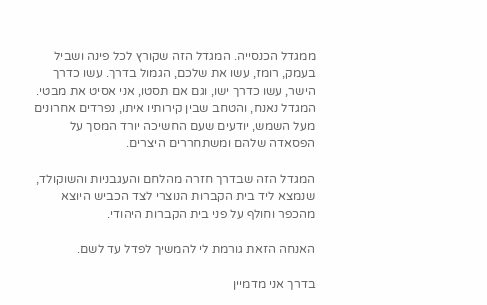ממגדל הכנסייה. המגדל הזה שקורץ לכל פינה ושביל בעמק, רומז, עשו את שלכם, הגמול בדרך. עשו כדרך הישר, עשו כדרך ישו, וגם אם תסטו, אני אסיט את מבטי. המגדל נאנח, והטחב שבין קירותיו איתו, נפרדים אחרונים מעל השמש, יודעים שעם החשיכה יורד המסך על הפסאדה שלהם ומשתחררים היצרים.

המגדל הזה שבדרך חזרה מהלחם והעגבניות והשוקולד, שנמצא ליד בית הקברות הנוצרי לצד הכביש היוצא מהכפר וחולף על פני בית הקברות היהודי.

האנחה הזאת גורמת לי להמשיך לפדל עד לשם.

בדרך אני מדמיין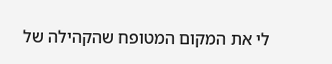לי את המקום המטופח שהקהילה של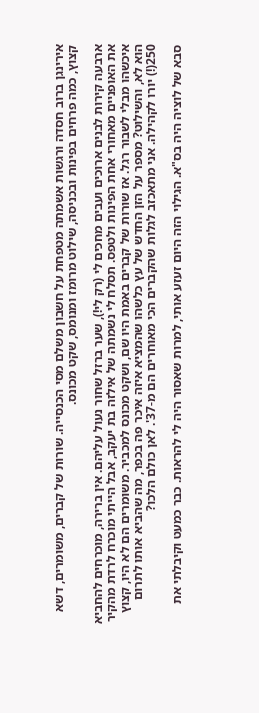אירינגן ברוב חסדה ורגשות אשמתה מטפחת על חשבון משלם מסי הכנסייה. שורות של קברים, משומרים, דשא קצוץ, כמה פרחים בפינות ובכניסה, שילוט מרומז ומנומס, שקט מכונס.

ארבעה קירות לבנים ארוכים ועבים מחכים לי (רק לי!), שער ברזל שחור נעול עליהם. אין ברירה, מוכרחים להחביא את האופניים מאחורי אחת הפינות ולטפס. תסלח לי נשמתה של אילזה בת יעקב, אבל הייתי מוכרח לרדת מהקיר איכשהו מבלי לשבור רגל. אז שורות של קברים באמת היו שם, ושקט מכונס למכביר. משומרים הם לא היו, קצוץ הוא לא, והשילוט? מספר על הזן החדש של עץ כלשהו שהמציא איזה איכר פה בכפר, מה שהביא אותו לתרום 250(!) יורו לקהילה. אני מתאכזב לגלות שהקברים הכי מאוחרים הם מ-37'. לאן כולם הלכו?

סבא של לוציה היה בס"א. הגילוי הזה היום זעזע אותי, למרות שאסור היה לי להראות. כבר כמעט וקיבלתי את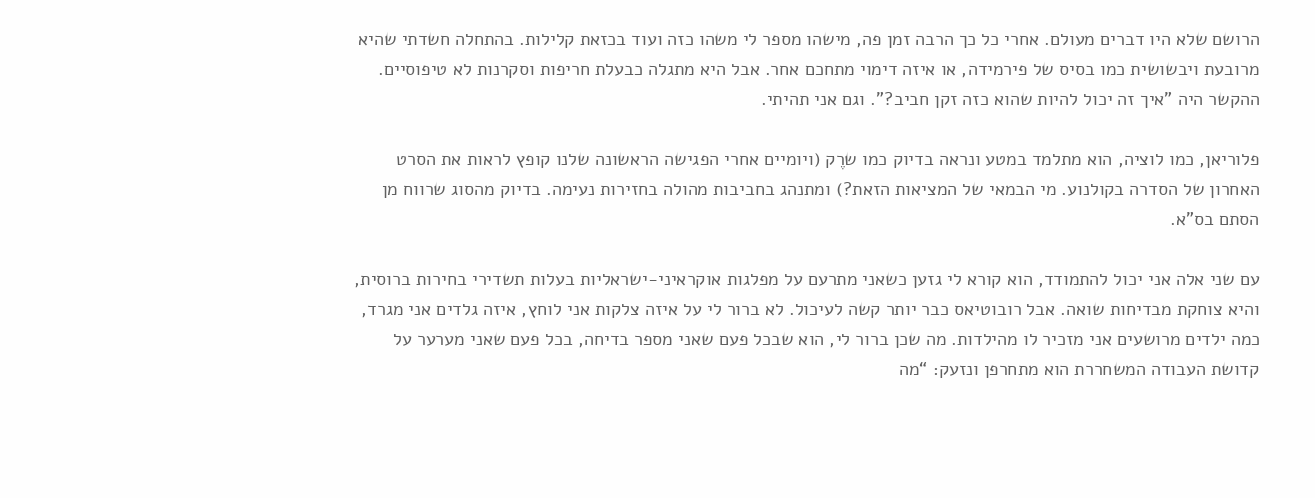הרושם שלא היו דברים מעולם. אחרי כל כך הרבה זמן פה, מישהו מספר לי משהו כזה ועוד בכזאת קלילות. בהתחלה חשדתי שהיא מרובעת ויבשושית כמו בסיס של פירמידה, או איזה דימוי מתחכם אחר. אבל היא מתגלה כבעלת חריפות וסקרנות לא טיפוסיים. ההקשר היה "איך זה יכול להיות שהוא כזה זקן חביב?”. וגם אני תהיתי.

פלוריאן, כמו לוציה, הוא מתלמד במטע ונראה בדיוק כמו שרֶק (ויומיים אחרי הפגישה הראשונה שלנו קופץ לראות את הסרט האחרון של הסדרה בקולנוע. מי הבמאי של המציאות הזאת?) ומתנהג בחביבות מהולה בחזירות נעימה. בדיוק מהסוג שרווח מן הסתם בס"א.

עם שני אלה אני יכול להתמודד, הוא קורא לי גזען כשאני מתרעם על מפלגות אוקראיני-ישראליות בעלות תשדירי בחירות ברוסית, והיא צוחקת מבדיחות שואה. אבל רובוטיאס כבר יותר קשה לעיכול. לא ברור לי על איזה צלקות אני לוחץ, איזה גלדים אני מגרד, כמה ילדים מרושעים אני מזכיר לו מהילדות. מה שכן ברור לי, הוא שבכל פעם שאני מספר בדיחה, בכל פעם שאני מערער על קדושת העבודה המשחררת הוא מתחרפן ונזעק: “מה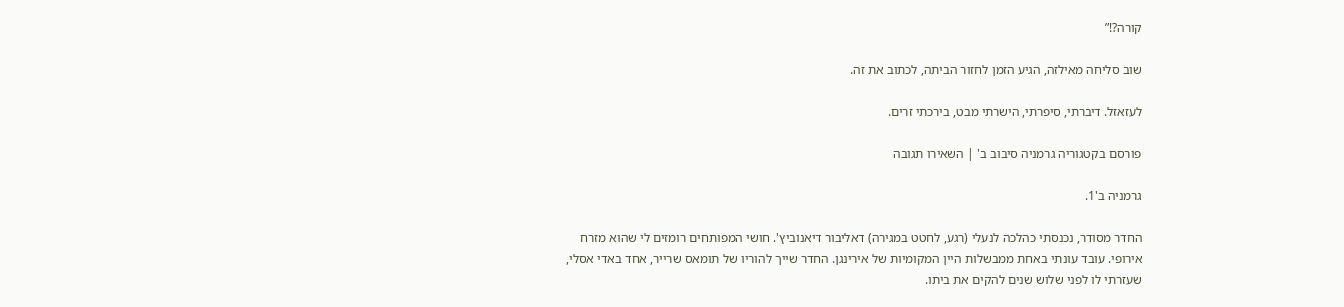קורה?!”

שוב סליחה מאילזה, הגיע הזמן לחזור הביתה, לכתוב את זה.

לעזאזל. דיברתי, סיפרתי, הישרתי מבט, בירכתי זרים.

פורסם בקטגוריה גרמניה סיבוב ב' | השאירו תגובה

גרמניה ב'1.

החדר מסודר, נכנסתי כהלכה לנעלי (רגע, לחטט במגירה) דאליבור דיאנוביץ'. חושי המפותחים רומזים לי שהוא מזרח אירופי. עובד עונתי באחת ממבשלות היין המקומיות של אירינגן. החדר שייך להוריו של תומאס שרייר, אחד באדי אסלי, שעזרתי לו לפני שלוש שנים להקים את ביתו.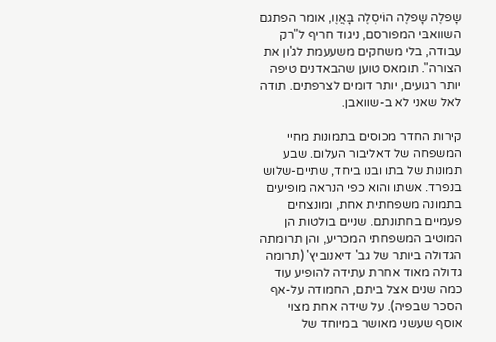שָפלֶה שָפלֶה הוֹיסְלֶה בָּאֲוֶו, אומר הפתגם השוואבּי המפורסם, ניגוד חריף ל"רק עבודה, בלי משחקים משעעמת לג'ון את הצורה". תומאס טוען שהבאדנים טיפה יותר רגועים, יותר דומים לצרפתים. תודה לאל שאני לא ב-שוואבן.

קירות החדר מכוסים בתמונות מחיי המשפחה של דאליבור העלום. שבע תמונות של בתו ובנו ביחד, שתיים-שלוש בנפרד. אשתו והוא כפי הנראה מופיעים בתמונה משפחתית אחת, ומונצחים פעמיים בחתונתם. שניים בולטות הן המוטיב המשפחתי המכריע, והן תרומתה הגדולה ביותר של גב' דיאנוביץ' (תרומה גדולה מאוד אחרת עתידה להופיע עוד כמה שנים אצל ביתם, החמודה על-אף הסכר שבפיה). על שידה אחת מצוי אוסף שעשני מאושר במיוחד של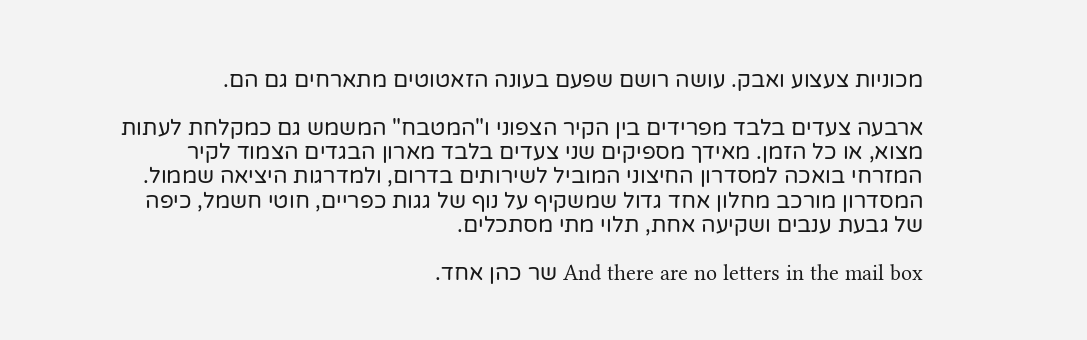מכוניות צעצוע ואבק. עושה רושם שפעם בעונה הזאטוטים מתארחים גם הם.

ארבעה צעדים בלבד מפרידים בין הקיר הצפוני ו"המטבח" המשמש גם כמקלחת לעתות מצוא, או כל הזמן. מאידך מספיקים שני צעדים בלבד מארון הבגדים הצמוד לקיר המזרחי בואכה למסדרון החיצוני המוביל לשירותים בדרום, ולמדרגות היציאה שממול. המסדרון מורכב מחלון אחד גדול שמשקיף על נוף של גגות כפריים, חוטי חשמל, כיפה של גבעת ענבים ושקיעה אחת, תלוי מתי מסתכלים.

And there are no letters in the mail box שר כהן אחד.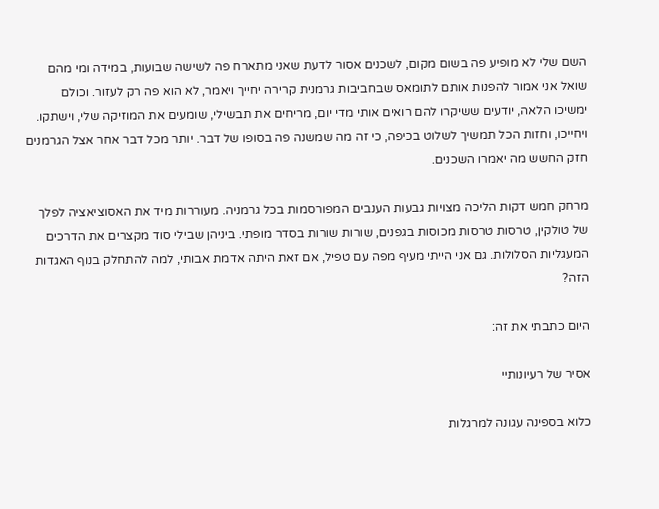השם שלי לא מופיע פה בשום מקום, לשכנים אסור לדעת שאני מתארח פה לשישה שבועות, במידה ומי מהם שואל אני אמור להפנות אותם לתומאס שבחביבות גרמנית קרירה יחייך ויאמר, לא הוא פה רק לעזור. וכולם ימשיכו הלאה, יודעים ששיקרו להם רואים אותי מדי יום, מריחים את תבשילי, שומעים את המוזיקה שלי, וישתקו. ויחייכו, וחזות הכל תמשיך לשלוט בכיפה, כי זה מה שמשנה פה בסופו של דבר. יותר מכל דבר אחר אצל הגרמנים חזק החשש מה יאמרו השכנים.

מרחק חמש דקות הליכה מצויות גבעות הענבים המפורסמות בכל גרמניה. מעוררות מיד את האסוציאציה לפלך של טולקין, טרסות טרסות מכוסות בגפנים, שורות שורות בסדר מופתי. ביניהן שבילי סוד מקצרים את הדרכים המעגליות הסלולות. גם אני הייתי מעיף מפה עם טפיל, אם זאת היתה אדמת אבותי, למה להתחלק בנוף האגדות הזה?

היום כתבתי את זה:

אסיר של רעיונותיי

כלוא בספינה עגונה למרגלות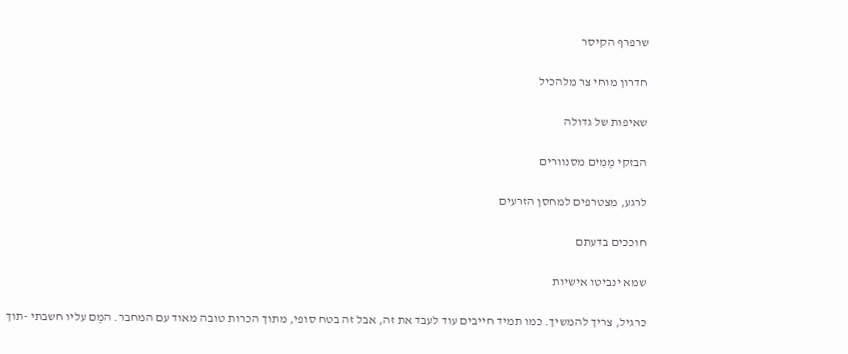שרפרף הקיסר

חדרון מוחי צר מלהכיל

שאיפות של גדולה

הבזקי מֶמִים מסנוורים

לרגע, מצטרפים למחסן הזרעים

חוככים בדעתם

שמא ינביטו אישיות

כרגיל, צריך להמשיך. כמו תמיד חייבים עוד לעבד את זה, אבל זה בטח סופי, מתוך הכרות טובה מאוד עם המחבר. המֶם עליו חשבתי -תוך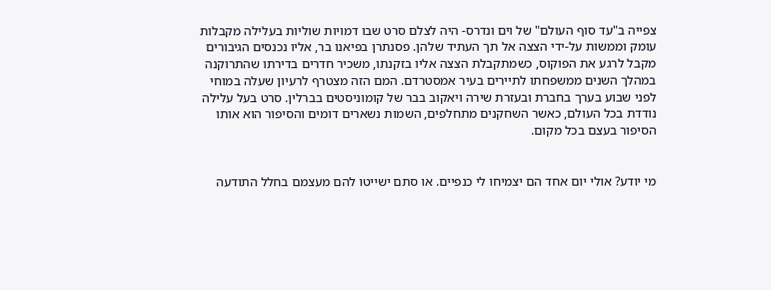צפייה ב"עד סוף העולם" של וים ונדרס- היה לצלם סרט שבו דמויות שוליות בעלילה מקבלות עומק וממשות על-ידי הצצה אל תך העתיד שלהן. פסנתרן בפיאנו בר, אליו נכנסים הגיבורים מקבל לרגע את הפוקוס, כשמתקבלת הצצה אליו בזקנתו, משכיר חדרים בדירתו שהתרוקנה במהלך השנים ממשפחתו לתיירים בעיר אמסטרדם. המם הזה מצטרף לרעיון שעלה במוחי לפני שבוע בערך בחברת ובעזרת שירה ויאקוב בבר של קומוניסטים בברלין. סרט בעל עלילה נודדת בכל העולם, כאשר השחקנים מתחלפים, השמות נשארים דומים והסיפור הוא אותו הסיפור בעצם בכל מקום.


מי יודע? אולי יום אחד הם יצמיחו לי כנפיים. או סתם ישייטו להם מעצמם בחלל התודעה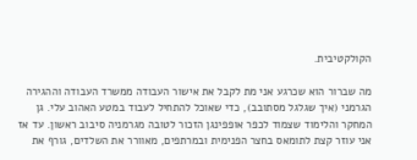הקולקטיבית.

מה שברור הוא שכרגע אני מת לקבל את אישור העבודה ממשרד העבודה וההגירה הגרמני (איך שגלגל מסתובב), כדי שאוכל להתחיל לעבוד במטע האהוב עלי. גן המחקר והלימוד שצמוד לכפר אופפינגן הזכור לטובה מגרמניה סיבוב ראשון. עד אז אני עוזר קצת לתומאס בחצר הפנימית ובמרתפים, מאוורר את השלדים, גורף את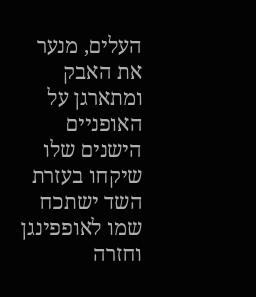העלים, מנער את האבק ומתארגן על האופניים הישנים שלו שיקחו בעזרת השד ישתכח שמו לאופפינגן וחזרה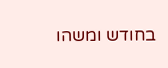בחודש ומשהו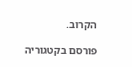הקרוב.

פורסם בקטגוריה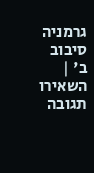גרמניה סיבוב ב' | השאירו תגובה